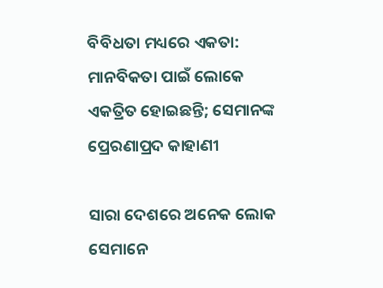ବିବିଧତା ମଧ୍ୟରେ ଏକତା: ମାନବିକତା ପାଇଁ ଲୋକେ ଏକତ୍ରିତ ହୋଇଛନ୍ତି; ସେମାନଙ୍କ ପ୍ରେରଣାପ୍ରଦ କାହାଣୀ

ସାରା ଦେଶରେ ଅନେକ ଲୋକ ସେମାନେ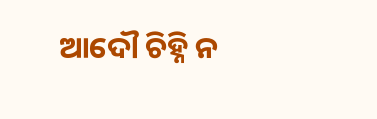ଆଦୌ ଚିହ୍ନି ନ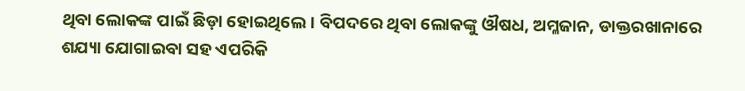ଥିବା ଲୋକଙ୍କ ପାଇଁ ଛିଡ଼ା ହୋଇଥିଲେ। ବିପଦରେ ଥିବା ଲୋକଙ୍କୁ ଔଷଧ, ଅମ୍ଳଜାନ, ଡାକ୍ତରଖାନାରେ ଶଯ୍ୟା ଯୋଗାଇବା ସହ ଏପରିକି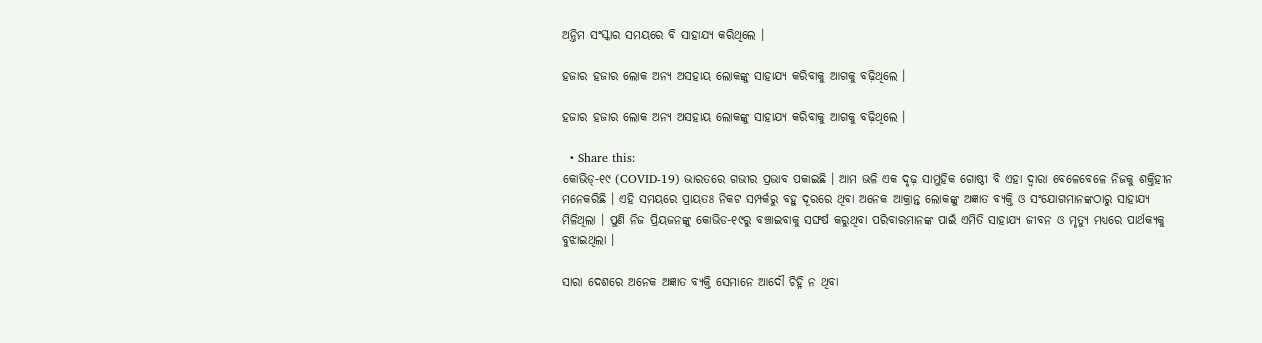ଅନ୍ତିମ ସଂସ୍କାର ସମୟରେ ବି ସାହାଯ୍ୟ କରିଥିଲେ ।

ହଜାର ହଜାର ଲୋକ ଅନ୍ୟ ଅସହାୟ ଲୋକଙ୍କୁ ସାହାଯ୍ୟ କରିବାକୁ ଆଗକୁ ବଢ଼ିଥିଲେ ।

ହଜାର ହଜାର ଲୋକ ଅନ୍ୟ ଅସହାୟ ଲୋକଙ୍କୁ ସାହାଯ୍ୟ କରିବାକୁ ଆଗକୁ ବଢ଼ିଥିଲେ ।

  • Share this:
କୋଭିଡ୍-୧୯ (COVID-19) ଭାରତରେ ଗଭୀର ପ୍ରଭାବ ପକାଇଛି । ଆମ ଭଳି ଏକ ଦୃଢ଼ ସାମୁହିକ ଗୋଷ୍ଠୀ ବି ଏହା ଦ୍ୱାରା ବେଳେବେଳେ ନିଜକୁ ଶକ୍ତିହୀନ ମନେକରିଛି । ଏହି ସମୟରେ ପ୍ରାୟତଃ ନିକଟ ସମ୍ପର୍କରୁ ବହୁ ଦୂରରେ ଥିବା ଅନେକ ଆକ୍ରାନ୍ତ ଲୋକଙ୍କୁ ଅଜ୍ଞାତ ବ୍ୟକ୍ତି ଓ ସଂଯୋଗମାନଙ୍କଠାରୁ ସାହାଯ୍ୟ ମିଳିଥିଲା । ପୁଣି ନିଜ ପ୍ରିୟଜନଙ୍କୁ କୋଭିଡ-୧୯ରୁ ବଞ୍ଚାଇବାକୁ ସଙ୍ଘର୍ଷ କରୁଥିବା ପରିବାରମାନଙ୍କ ପାଇଁ ଏମିତି ସାହାଯ୍ୟ ଜୀବନ ଓ ମୃତ୍ୟୁ ମଧ୍ୟରେ ପାର୍ଥକ୍ୟକୁ ବୁଝାଇଥିଲା ।

ସାରା ଦେଶରେ ଅନେକ ଅଜ୍ଞାତ ବ୍ୟକ୍ତି ସେମାନେ ଆଦୌ ଚିହ୍ନି ନ ଥିବା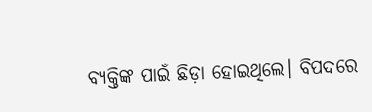ବ୍ୟକ୍ତିଙ୍କ ପାଇଁ ଛିଡ଼ା ହୋଇଥିଲେ। ବିପଦରେ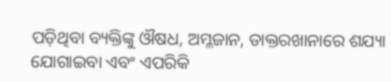ପଡ଼ିଥିବା ବ୍ୟକ୍ତିଙ୍କୁ ଔଷଧ, ଅମ୍ଳଜାନ, ଡାକ୍ତରଖାନାରେ ଶଯ୍ୟା ଯୋଗାଇବା ଏବଂ ଏପରିକି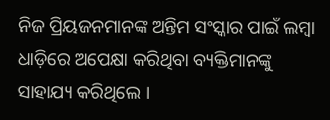ନିଜ ପ୍ରିୟଜନମାନଙ୍କ ଅନ୍ତିମ ସଂସ୍କାର ପାଇଁ ଲମ୍ବା ଧାଡ଼ିରେ ଅପେକ୍ଷା କରିଥିବା ବ୍ୟକ୍ତିମାନଙ୍କୁ ସାହାଯ୍ୟ କରିଥିଲେ ।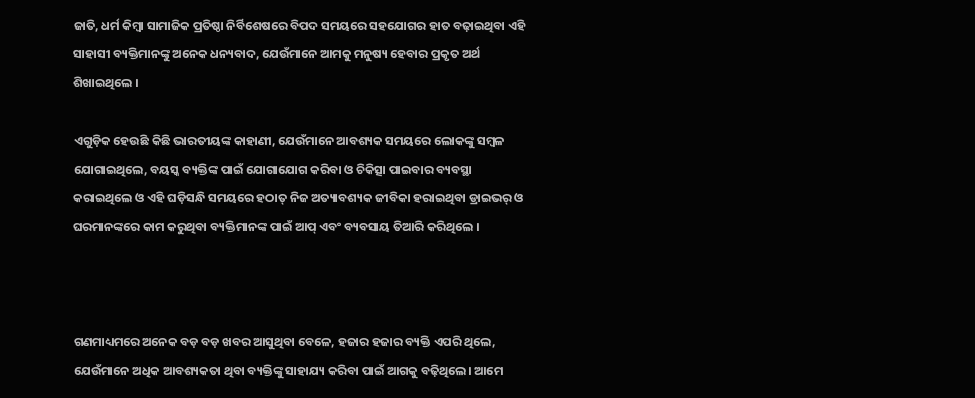ଜାତି, ଧର୍ମ କିମ୍ବା ସାମାଜିକ ପ୍ରତିଷ୍ଠା ନିର୍ବିଶେଷରେ ବିପଦ ସମୟରେ ସହଯୋଗର ହାତ ବଢ଼ାଇଥିବା ଏହି  ସାହାସୀ ବ୍ୟକ୍ତିମାନଙ୍କୁ ଅନେକ ଧନ୍ୟବାଦ, ଯେଉଁମାନେ ଆମକୁ ମନୁଷ୍ୟ ହେବାର ପ୍ରକୃତ ଅର୍ଥ ଶିଖାଇଥିଲେ ।

ଏଗୁଡ଼ିକ ହେଉଛି କିଛି ଭାରତୀୟଙ୍କ କାହାଣୀ, ଯେଉଁମାନେ ଆବଶ୍ୟକ ସମୟରେ ଲୋକଙ୍କୁ ସମ୍ବଳ ଯୋଗାଇଥିଲେ, ବୟସ୍କ ବ୍ୟକ୍ତିଙ୍କ ପାଇଁ ଯୋଗାଯୋଗ କରିବା ଓ ଚିକିତ୍ସା ପାଇବାର ବ୍ୟବସ୍ଥା କରାଇଥିଲେ ଓ ଏହି ଘଡ଼ିସନ୍ଧି ସମୟରେ ହଠାତ୍‌ ନିଜ ଅତ୍ୟାବଶ୍ୟକ ଜୀବିକା ହରାଇଥିବା ଡ୍ରାଇଭର୍‌ ଓ ଘରମାନଙ୍କରେ କାମ କରୁଥିବା ବ୍ୟକ୍ତିମାନଙ୍କ ପାଇଁ ଆପ୍ ଏବଂ ବ୍ୟବସାୟ ତିଆରି କରିଥିଲେ ।



ଗଣମାଧ୍ୟମରେ ଅନେକ ବଡ଼ ବଡ଼ ଖବର ଆସୁଥିବା ବେଳେ, ହଜାର ହଜାର ବ୍ୟକ୍ତି ଏପରି ଥିଲେ, ଯେଉଁମାନେ ଅଧିକ ଆବଶ୍ୟକତା ଥିବା ବ୍ୟକ୍ତିଙ୍କୁ ସାହାଯ୍ୟ କରିବା ପାଇଁ ଆଗକୁ ବଢ଼ିଥିଲେ। ଆମେ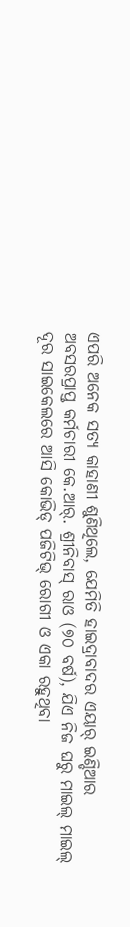ଏପରି ଅନେକ ସତ୍ୟ କାହାଣୀ ଶୁଣିଥିଲେ, ଯେମିତି ହାଇଦ୍ରାବାଦର ଏୟାର୍ ଇଣ୍ଡିଆର ଅବସରପ୍ରାପ୍ତ କର୍ମଚାରୀ କେ.ଆର୍. ଶ୍ରୀନିବାସ୍ ରାଓ (୭୦ ବର୍ଷ), ଯିଏ ନିଜ ଘରୁ ମାଇଲ୍ ମାଇଲ୍ ଦୂର ସାଇକେଲରେ ଆସି କୋଭିଡ୍ ପଜିଟିଭ୍ ରୋଗୀ ଓ ଏକା ରହୁଥିବା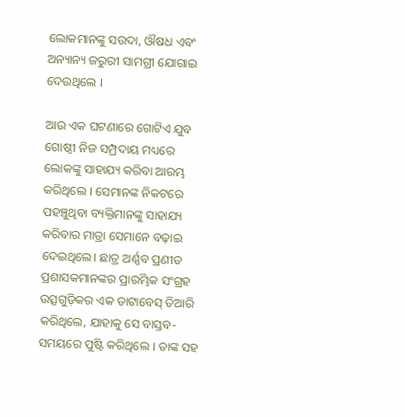ଲୋକମାନଙ୍କୁ ସଉଦା, ଔଷଧ ଏବଂ ଅନ୍ୟାନ୍ୟ ଜରୁରୀ ସାମଗ୍ରୀ ଯୋଗାଇ ଦେଉଥିଲେ ।

ଆଉ ଏକ ଘଟଣାରେ ଗୋଟିଏ ଯୁବ ଗୋଷ୍ଠୀ ନିଜ ସମ୍ପ୍ରଦାୟ ମଧ୍ୟରେ ଲୋକଙ୍କୁ ସାହାଯ୍ୟ କରିବା ଆରମ୍ଭ କରିଥିଲେ । ସେମାନଙ୍କ ନିକଟରେ ପହଞ୍ଚୁଥିବା ବ୍ୟକ୍ତିମାନଙ୍କୁ ସାହାଯ୍ୟ କରିବାର ମାତ୍ରା ସେମାନେ ବଢ଼ାଇ ଦେଇଥିଲେ। ଛାତ୍ର ଅର୍ଣ୍ଣବ ପ୍ରଣୀତ ପ୍ରଶାସକମାନଙ୍କର ପ୍ରାରମ୍ଭିକ ସଂଗ୍ରହ ଉତ୍ସଗୁଡ଼ିକର ଏକ ଡାଟାବେସ୍ ତିଆରି କରିଥିଲେ, ଯାହାକୁ ସେ ବାସ୍ତବ- ସମୟରେ ପୁଷ୍ଟି କରିଥିଲେ । ତାଙ୍କ ସହ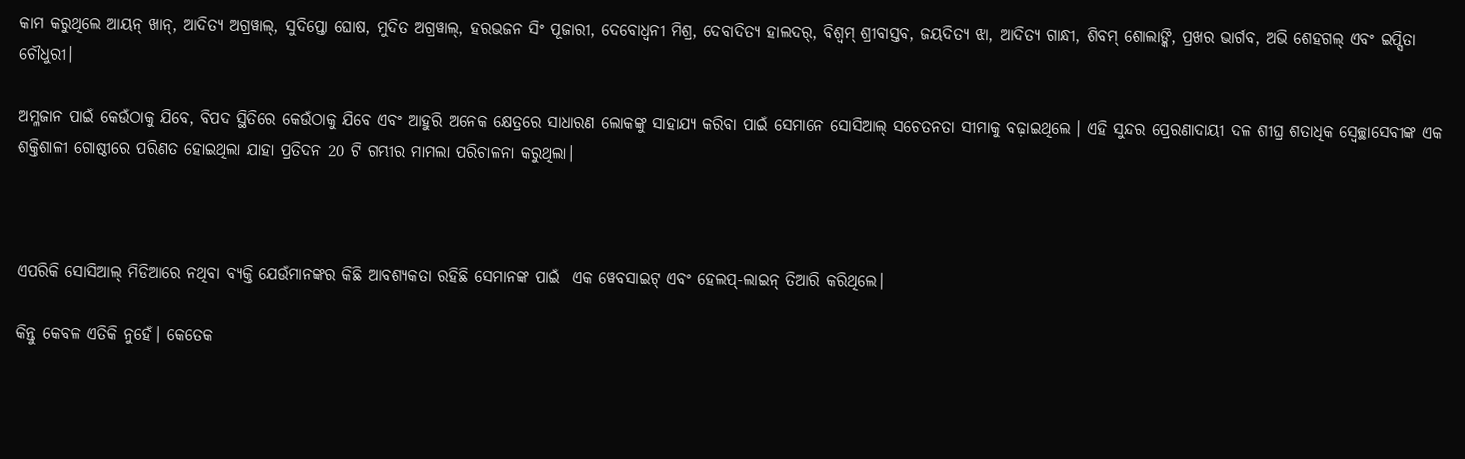କାମ କରୁଥିଲେ ଆୟନ୍ ଖାନ୍, ଆଦିତ୍ୟ ଅଗ୍ରୱାଲ୍, ସୁଦିପ୍ତୋ ଘୋଷ, ମୁଦିତ ଅଗ୍ରୱାଲ୍, ହରଭଜନ ସିଂ ପୂଜାରୀ, ଦେବୋଧ୍ଵନୀ ମିଶ୍ର, ଦେବାଦିତ୍ୟ ହାଲଦର୍, ବିଶ୍ଵମ୍ ଶ୍ରୀବାସ୍ତବ, ଜୟଦିତ୍ୟ ଝା, ଆଦିତ୍ୟ ଗାନ୍ଧୀ, ଶିବମ୍ ଶୋଲାଙ୍କି, ପ୍ରଖର ଭାର୍ଗବ, ଅଭି ଶେହଗଲ୍ ଏବଂ ଇପ୍ସିତା ଚୌଧୁରୀ।

ଅମ୍ଳଜାନ ପାଇଁ କେଉଁଠାକୁ ଯିବେ, ବିପଦ ସ୍ଥିତିରେ କେଉଁଠାକୁ ଯିବେ ଏବଂ ଆହୁରି ଅନେକ କ୍ଷେତ୍ରରେ ସାଧାରଣ ଲୋକଙ୍କୁ ସାହାଯ୍ୟ କରିବା ପାଇଁ ସେମାନେ ସୋସିଆଲ୍ ସଚେତନତା ସୀମାକୁ ବଢ଼ାଇଥିଲେ । ଏହି ସୁନ୍ଦର ପ୍ରେରଣାଦାୟୀ ଦଳ ଶୀଘ୍ର ଶତାଧିକ ସ୍ଵେଚ୍ଛାସେବୀଙ୍କ ଏକ ଶକ୍ତିଶାଳୀ ଗୋଷ୍ଠୀରେ ପରିଣତ ହୋଇଥିଲା ଯାହା ପ୍ରତିଦନ 20 ଟି ଗମ୍ଭୀର ମାମଲା ପରିଚାଳନା କରୁଥିଲା।



ଏପରିକି ସୋସିଆଲ୍ ମିଡିଆରେ ନଥିବା ବ୍ୟକ୍ତି ଯେଉଁମାନଙ୍କର କିଛି ଆବଶ୍ୟକତା ରହିଛି ସେମାନଙ୍କ ପାଇଁ  ଏକ ୱେବସାଇଟ୍ ଏବଂ ହେଲପ୍-ଲାଇନ୍ ତିଆରି କରିଥିଲେ।

କିନ୍ତୁ କେବଳ ଏତିକି ନୁହେଁ। କେତେକ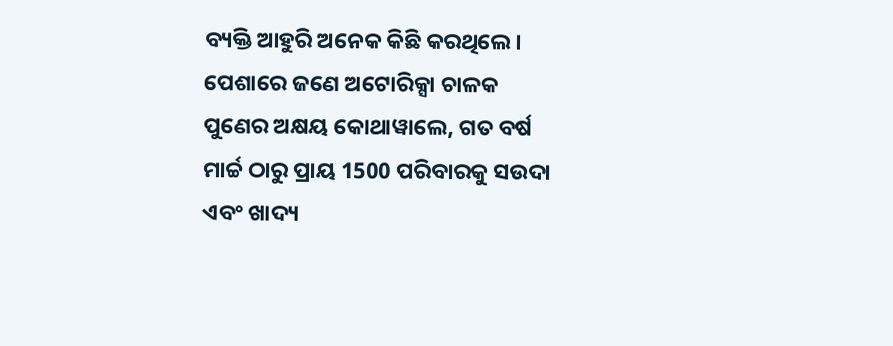ବ୍ୟକ୍ତି ଆହୁରି ଅନେକ କିଛି କରଥିଲେ। ପେଶାରେ ଜଣେ ଅଟୋରିକ୍ସା ଚାଳକ ପୁଣେର ଅକ୍ଷୟ କୋଥାୱାଲେ, ଗତ ବର୍ଷ ମାର୍ଚ୍ଚ ଠାରୁ ପ୍ରାୟ 1500 ପରିବାରକୁ ସଉଦା ଏବଂ ଖାଦ୍ୟ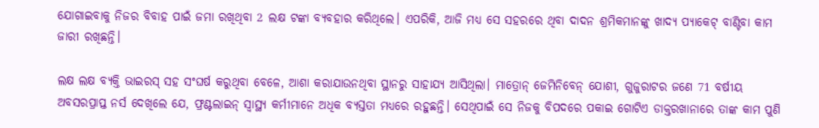ଯୋଗାଇବାକୁ ନିଜର ବିବାହ ପାଇଁ ଜମା ରଖିଥିବା 2 ଲକ୍ଷ ଟଙ୍କା ବ୍ୟବହାର କରିଥିଲେ। ଏପରିକି, ଆଜି ମଧ୍ୟ ସେ ସହରରେ ଥିବା ଦାଦନ ଶ୍ରମିକମାନଙ୍କୁ ଖାଦ୍ୟ ପ୍ୟାକେଟ୍ ବାଣ୍ଟିବା କାମ ଜାରୀ ରଖିଛନ୍ତି।

ଲକ୍ଷ ଲକ୍ଷ ବ୍ୟକ୍ତି ଭାଇରସ୍ ସହ ସଂଘର୍ଷ କରୁଥିବା ବେଳେ, ଆଶା କରାଯାଉନଥିବା ସ୍ଥାନରୁ ସାହାଯ୍ୟ ଆସିଥିଲା। ମାତ୍ରୋନ୍ ଜେମିନିବେନ୍ ଯୋଶୀ, ଗୁଜୁରାଟର ଜଣେ 71 ବର୍ଷୀୟ ଅବସରପ୍ରାପ୍ତ ନର୍ସ ଦେଖିଲେ ଯେ, ଫ୍ରଣ୍ଟଲାଇନ୍ ସ୍ଵାସ୍ଥ୍ୟ କର୍ମୀମାନେ ଅଧିକ ବ୍ୟସ୍ତତା ମଧ୍ୟରେ ରହୁଛନ୍ତି। ସେଥିପାଇଁ ସେ ନିଜକୁ ବିପଦରେ ପକାଇ ଗୋଟିଏ ଡାକ୍ତରଖାନାରେ ତାଙ୍କ କାମ ପୁଣି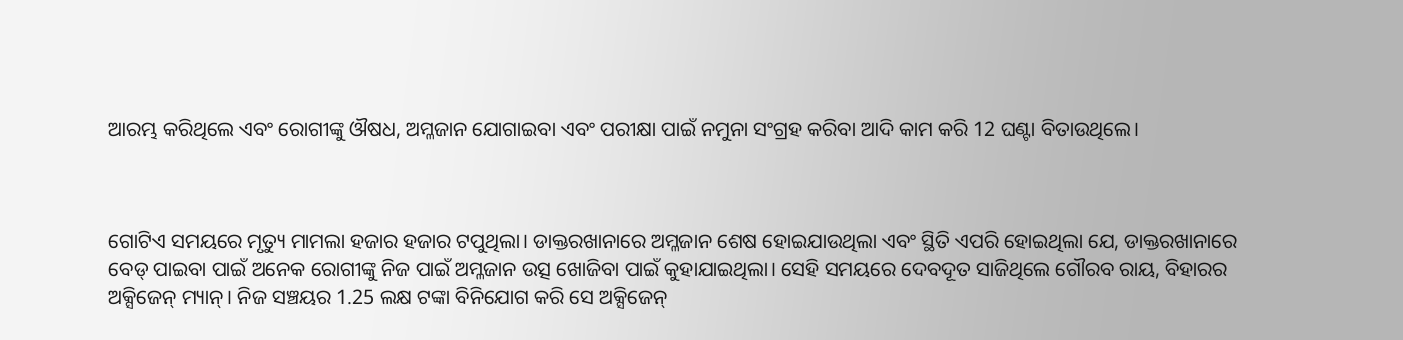ଆରମ୍ଭ କରିଥିଲେ ଏବଂ ରୋଗୀଙ୍କୁ ଔଷଧ, ଅମ୍ଳଜାନ ଯୋଗାଇବା ଏବଂ ପରୀକ୍ଷା ପାଇଁ ନମୁନା ସଂଗ୍ରହ କରିବା ଆଦି କାମ କରି 12 ଘଣ୍ଟା ବିତାଉଥିଲେ।



ଗୋଟିଏ ସମୟରେ ମୃତ୍ୟୁ ମାମଲା ହଜାର ହଜାର ଟପୁଥିଲା। ଡାକ୍ତରଖାନାରେ ଅମ୍ଳଜାନ ଶେଷ ହୋଇଯାଉଥିଲା ଏବଂ ସ୍ଥିତି ଏପରି ହୋଇଥିଲା ଯେ, ଡାକ୍ତରଖାନାରେ ବେଡ୍ ପାଇବା ପାଇଁ ଅନେକ ରୋଗୀଙ୍କୁ ନିଜ ପାଇଁ ଅମ୍ଳଜାନ ଉତ୍ସ ଖୋଜିବା ପାଇଁ କୁହାଯାଇଥିଲା। ସେହି ସମୟରେ ଦେବଦୂତ ସାଜିଥିଲେ ଗୌରବ ରାୟ, ବିହାରର ଅକ୍ସିଜେନ୍ ମ୍ୟାନ୍। ନିଜ ସଞ୍ଚୟର 1.25 ଲକ୍ଷ ଟଙ୍କା ବିନିଯୋଗ କରି ସେ ଅକ୍ସିଜେନ୍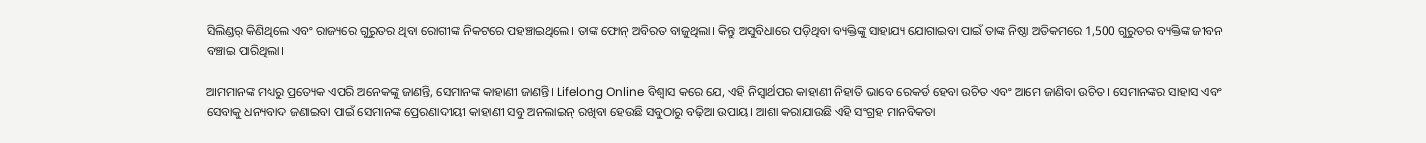ସିଲିଣ୍ଡର୍ କିଣିଥିଲେ ଏବଂ ରାଜ୍ୟରେ ଗୁରୁତର ଥିବା ରୋଗୀଙ୍କ ନିକଟରେ ପହଞ୍ଚାଇଥିଲେ। ତାଙ୍କ ଫୋନ୍ ଅବିରତ ବାଜୁଥିଲା। କିନ୍ତୁ ଅସୁବିଧାରେ ପଡ଼ିଥିବା ବ୍ୟକ୍ତିଙ୍କୁ ସାହାଯ୍ୟ ଯୋଗାଇବା ପାଇଁ ତାଙ୍କ ନିଷ୍ଠା ଅତିକମରେ 1,500 ଗୁରୁତର ବ୍ୟକ୍ତିଙ୍କ ଜୀବନ ବଞ୍ଚାଇ ପାରିଥିଲା।

ଆମମାନଙ୍କ ମଧ୍ୟରୁ ପ୍ରତ୍ୟେକ ଏପରି ଅନେକଙ୍କୁ ଜାଣନ୍ତି, ସେମାନଙ୍କ କାହାଣୀ ଜାଣନ୍ତି। Lifelong Online ବିଶ୍ଵାସ କରେ ଯେ, ଏହି ନିସ୍ଵାର୍ଥପର କାହାଣୀ ନିହାତି ଭାବେ ରେକର୍ଡ ହେବା ଉଚିତ ଏବଂ ଆମେ ଜାଣିବା ଉଚିତ। ସେମାନଙ୍କର ସାହାସ ଏବଂ ସେବାକୁ ଧନ୍ୟବାଦ ଜଣାଇବା ପାଇଁ ସେମାନଙ୍କ ପ୍ରେରଣାଦୀୟୀ କାହାଣୀ ସବୁ ଅନଲାଇନ୍ ରଖିବା ହେଉଛି ସବୁଠାରୁ ବଢ଼ିଆ ଉପାୟ। ଆଶା କରାଯାଉଛି ଏହି ସଂଗ୍ରହ ମାନବିକତା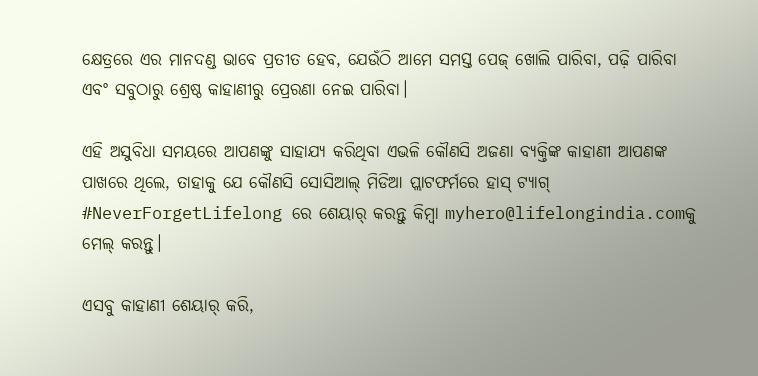କ୍ଷେତ୍ରରେ ଏର ମାନଦଣ୍ଡ ଭାବେ ପ୍ରତୀତ ହେବ, ଯେଉଁଠି ଆମେ ସମସ୍ତ ପେଜ୍ ଖୋଲି ପାରିବା, ପଢ଼ି ପାରିବା ଏବଂ ସବୁଠାରୁ ଶ୍ରେଷ୍ଠ କାହାଣୀରୁ ପ୍ରେରଣା ନେଇ ପାରିବା।

ଏହି ଅସୁବିଧା ସମୟରେ ଆପଣଙ୍କୁ ସାହାଯ୍ୟ କରିଥିବା ଏଭଳି କୌଣସି ଅଜଣା ବ୍ୟକ୍ତିଙ୍କ କାହାଣୀ ଆପଣଙ୍କ ପାଖରେ ଥିଲେ, ତାହାକୁ ଯେ କୌଣସି ସୋସିଆଲ୍ ମିଡିଆ ପ୍ଲାଟଫର୍ମରେ ହାସ୍ ଟ୍ୟାଗ୍ #NeverForgetLifelong ରେ ଶେୟାର୍ କରନ୍ତୁ କିମ୍ବା myhero@lifelongindia.comକୁ ମେଲ୍ କରନ୍ତୁ।

ଏସବୁ କାହାଣୀ ଶେୟାର୍ କରି,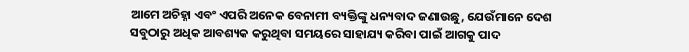ଆମେ ଅଚିହ୍ନା ଏବଂ ଏପରି ଅନେକ ବେନାମୀ ବ୍ୟକ୍ତିଙ୍କୁ ଧନ୍ୟବାଦ ଜଣାଉଛୁ, ଯେଉଁମାନେ ଦେଶ ସବୁଠାରୁ ଅଧିକ ଆବଶ୍ୟକ କରୁଥିବା ସମୟରେ ସାହାଯ୍ୟ କରିବା ପାଇଁ ଆଗକୁ ପାଦ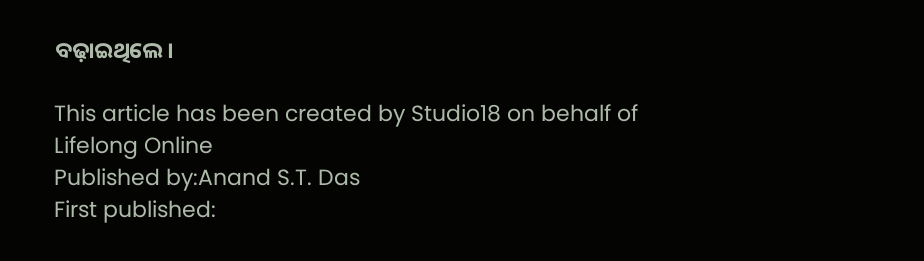ବଢ଼ାଇଥିଲେ।

This article has been created by Studio18 on behalf of Lifelong Online
Published by:Anand S.T. Das
First published: